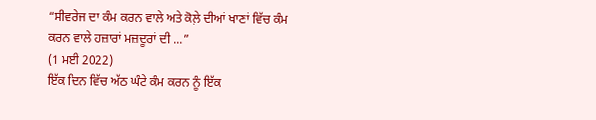“ਸੀਵਰੇਜ ਦਾ ਕੰਮ ਕਰਨ ਵਾਲੇ ਅਤੇ ਕੋਲ਼ੇ ਦੀਆਂ ਖਾਣਾਂ ਵਿੱਚ ਕੰਮ ਕਰਨ ਵਾਲੇ ਹਜ਼ਾਰਾਂ ਮਜ਼ਦੂਰਾਂ ਦੀ ...”
(1 ਮਈ 2022)
ਇੱਕ ਦਿਨ ਵਿੱਚ ਅੱਠ ਘੰਟੇ ਕੰਮ ਕਰਨ ਨੂੰ ਇੱਕ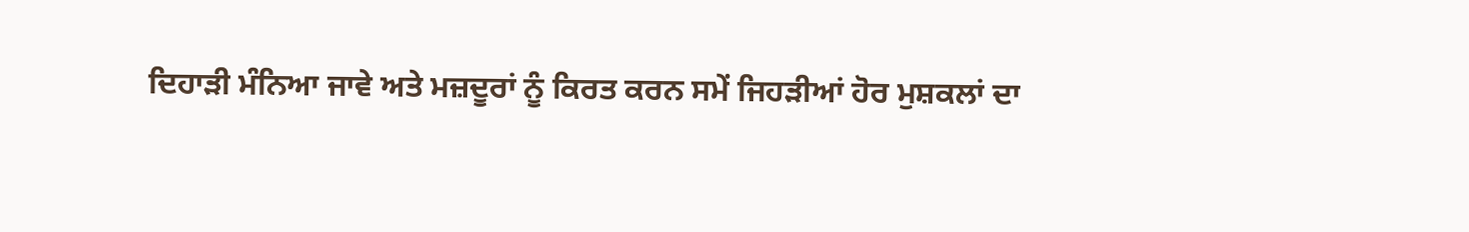ਦਿਹਾੜੀ ਮੰਨਿਆ ਜਾਵੇ ਅਤੇ ਮਜ਼ਦੂਰਾਂ ਨੂੰ ਕਿਰਤ ਕਰਨ ਸਮੇਂ ਜਿਹੜੀਆਂ ਹੋਰ ਮੁਸ਼ਕਲਾਂ ਦਾ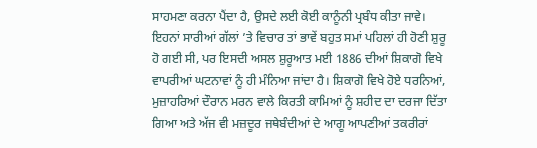ਸਾਹਮਣਾ ਕਰਨਾ ਪੈਂਦਾ ਹੈ, ਉਸਦੇ ਲਈ ਕੋਈ ਕਾਨੂੰਨੀ ਪ੍ਰਬੰਧ ਕੀਤਾ ਜਾਵੇ। ਇਹਨਾਂ ਸਾਰੀਆਂ ਗੱਲਾਂ ’ਤੇ ਵਿਚਾਰ ਤਾਂ ਭਾਵੇਂ ਬਹੁਤ ਸਮਾਂ ਪਹਿਲਾਂ ਹੀ ਹੋਣੀ ਸ਼ੁਰੂ ਹੋ ਗਈ ਸੀ, ਪਰ ਇਸਦੀ ਅਸਲ ਸ਼ੁਰੂਆਤ ਮਈ 1886 ਦੀਆਂ ਸ਼ਿਕਾਗੋ ਵਿਖੇ ਵਾਪਰੀਆਂ ਘਟਨਾਵਾਂ ਨੂੰ ਹੀ ਮੰਨਿਆ ਜਾਂਦਾ ਹੈ। ਸ਼ਿਕਾਗੋ ਵਿਖੇ ਹੋਏ ਧਰਨਿਆਂ, ਮੁਜ਼ਾਹਰਿਆਂ ਦੌਰਾਨ ਮਰਨ ਵਾਲੇ ਕਿਰਤੀ ਕਾਮਿਆਂ ਨੂੰ ਸ਼ਹੀਦ ਦਾ ਦਰਜਾ ਦਿੱਤਾ ਗਿਆ ਅਤੇ ਅੱਜ ਵੀ ਮਜ਼ਦੂਰ ਜਥੇਬੰਦੀਆਂ ਦੇ ਆਗੂ ਆਪਣੀਆਂ ਤਕਰੀਰਾਂ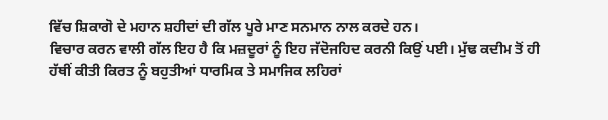ਵਿੱਚ ਸ਼ਿਕਾਗੋ ਦੇ ਮਹਾਨ ਸ਼ਹੀਦਾਂ ਦੀ ਗੱਲ ਪੂਰੇ ਮਾਣ ਸਨਮਾਨ ਨਾਲ ਕਰਦੇ ਹਨ।
ਵਿਚਾਰ ਕਰਨ ਵਾਲੀ ਗੱਲ ਇਹ ਹੈ ਕਿ ਮਜ਼ਦੂਰਾਂ ਨੂੰ ਇਹ ਜੱਦੋਜਹਿਦ ਕਰਨੀ ਕਿਉਂ ਪਈ। ਮੁੱਢ ਕਦੀਮ ਤੋਂ ਹੀ ਹੱਥੀਂ ਕੀਤੀ ਕਿਰਤ ਨੂੰ ਬਹੁਤੀਆਂ ਧਾਰਮਿਕ ਤੇ ਸਮਾਜਿਕ ਲਹਿਰਾਂ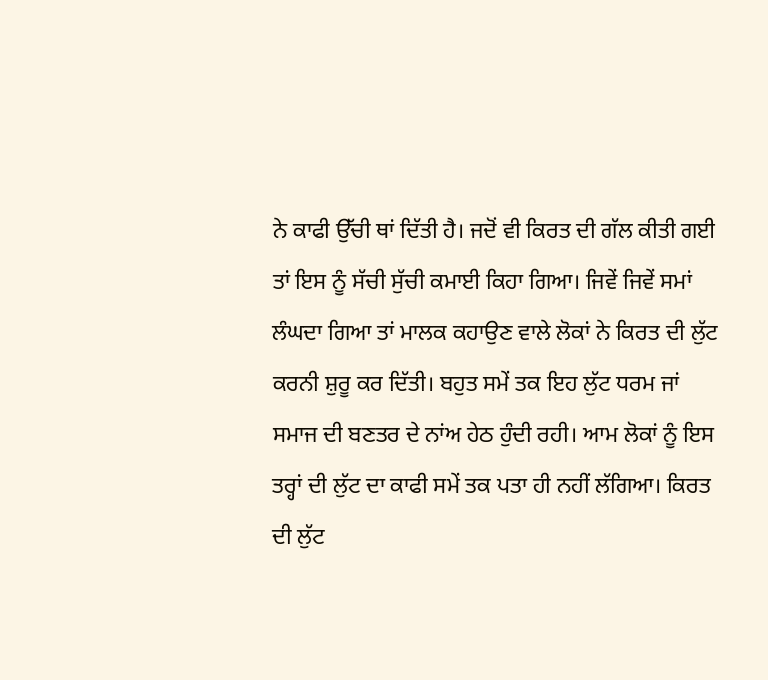ਨੇ ਕਾਫੀ ਉੱਚੀ ਥਾਂ ਦਿੱਤੀ ਹੈ। ਜਦੋਂ ਵੀ ਕਿਰਤ ਦੀ ਗੱਲ ਕੀਤੀ ਗਈ ਤਾਂ ਇਸ ਨੂੰ ਸੱਚੀ ਸੁੱਚੀ ਕਮਾਈ ਕਿਹਾ ਗਿਆ। ਜਿਵੇਂ ਜਿਵੇਂ ਸਮਾਂ ਲੰਘਦਾ ਗਿਆ ਤਾਂ ਮਾਲਕ ਕਹਾਉਣ ਵਾਲੇ ਲੋਕਾਂ ਨੇ ਕਿਰਤ ਦੀ ਲੁੱਟ ਕਰਨੀ ਸ਼ੁਰੂ ਕਰ ਦਿੱਤੀ। ਬਹੁਤ ਸਮੇਂ ਤਕ ਇਹ ਲੁੱਟ ਧਰਮ ਜਾਂ ਸਮਾਜ ਦੀ ਬਣਤਰ ਦੇ ਨਾਂਅ ਹੇਠ ਹੁੰਦੀ ਰਹੀ। ਆਮ ਲੋਕਾਂ ਨੂੰ ਇਸ ਤਰ੍ਹਾਂ ਦੀ ਲੁੱਟ ਦਾ ਕਾਫੀ ਸਮੇਂ ਤਕ ਪਤਾ ਹੀ ਨਹੀਂ ਲੱਗਿਆ। ਕਿਰਤ ਦੀ ਲੁੱਟ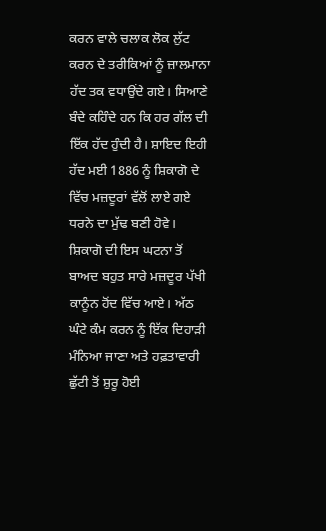ਕਰਨ ਵਾਲੇ ਚਲਾਕ ਲੋਕ ਲੁੱਟ ਕਰਨ ਦੇ ਤਰੀਕਿਆਂ ਨੂੰ ਜ਼ਾਲਮਾਨਾ ਹੱਦ ਤਕ ਵਧਾਉਂਦੇ ਗਏ। ਸਿਆਣੇ ਬੰਦੇ ਕਹਿੰਦੇ ਹਨ ਕਿ ਹਰ ਗੱਲ ਦੀ ਇੱਕ ਹੱਦ ਹੁੰਦੀ ਹੈ। ਸ਼ਾਇਦ ਇਹੀ ਹੱਦ ਮਈ 1886 ਨੂੰ ਸ਼ਿਕਾਗੋ ਦੇ ਵਿੱਚ ਮਜ਼ਦੂਰਾਂ ਵੱਲੋਂ ਲਾਏ ਗਏ ਧਰਨੇ ਦਾ ਮੁੱਢ ਬਣੀ ਹੋਵੇ।
ਸ਼ਿਕਾਗੋ ਦੀ ਇਸ ਘਟਨਾ ਤੋਂ ਬਾਅਦ ਬਹੁਤ ਸਾਰੇ ਮਜ਼ਦੂਰ ਪੱਖੀ ਕਾਨੂੰਨ ਹੋਂਦ ਵਿੱਚ ਆਏ। ਅੱਠ ਘੰਟੇ ਕੰਮ ਕਰਨ ਨੂੰ ਇੱਕ ਦਿਹਾੜੀ ਮੰਨਿਆ ਜਾਣਾ ਅਤੇ ਹਫ਼ਤਾਵਾਰੀ ਛੁੱਟੀ ਤੋਂ ਸ਼ੁਰੂ ਹੋਈ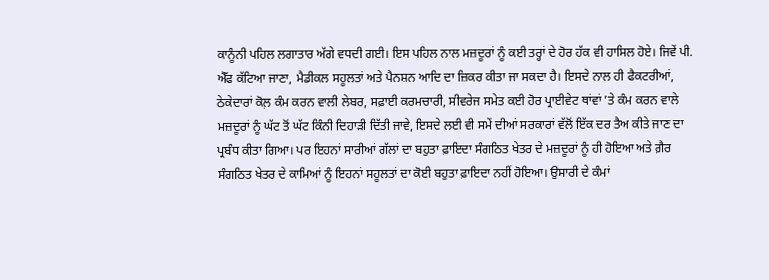ਕਾਨੂੰਨੀ ਪਹਿਲ ਲਗਾਤਾਰ ਅੱਗੇ ਵਧਦੀ ਗਈ। ਇਸ ਪਹਿਲ ਨਾਲ ਮਜ਼ਦੂਰਾਂ ਨੂੰ ਕਈ ਤਰ੍ਹਾਂ ਦੇ ਹੋਰ ਹੱਕ ਵੀ ਹਾਸਿਲ ਹੋਏ। ਜਿਵੇਂ ਪੀ. ਐੱਫ ਕੱਟਿਆ ਜਾਣਾ, ਮੈਡੀਕਲ ਸਹੂਲਤਾਂ ਅਤੇ ਪੈਨਸ਼ਨ ਆਦਿ ਦਾ ਜ਼ਿਕਰ ਕੀਤਾ ਜਾ ਸਕਦਾ ਹੈ। ਇਸਦੇ ਨਾਲ ਹੀ ਫੈਕਟਰੀਆਂ, ਠੇਕੇਦਾਰਾਂ ਕੋਲ਼ ਕੰਮ ਕਰਨ ਵਾਲੀ ਲੇਬਰ, ਸਫ਼ਾਈ ਕਰਮਚਾਰੀ, ਸੀਵਰੇਜ ਸਮੇਤ ਕਈ ਹੋਰ ਪ੍ਰਾਈਵੇਟ ਥਾਂਵਾਂ ’ਤੇ ਕੰਮ ਕਰਨ ਵਾਲੇ ਮਜ਼ਦੂਰਾਂ ਨੂੰ ਘੱਟ ਤੋਂ ਘੱਟ ਕਿੰਨੀ ਦਿਹਾੜੀ ਦਿੱਤੀ ਜਾਵੇ, ਇਸਦੇ ਲਈ ਵੀ ਸਮੇਂ ਦੀਆਂ ਸਰਕਾਰਾਂ ਵੱਲੋਂ ਇੱਕ ਦਰ ਤੈਅ ਕੀਤੇ ਜਾਣ ਦਾ ਪ੍ਰਬੰਧ ਕੀਤਾ ਗਿਆ। ਪਰ ਇਹਨਾਂ ਸਾਰੀਆਂ ਗੱਲਾਂ ਦਾ ਬਹੁਤਾ ਫ਼ਾਇਦਾ ਸੰਗਠਿਤ ਖੇਤਰ ਦੇ ਮਜ਼ਦੂਰਾਂ ਨੂੰ ਹੀ ਹੋਇਆ ਅਤੇ ਗ਼ੈਰ ਸੰਗਠਿਤ ਖੇਤਰ ਦੇ ਕਾਮਿਆਂ ਨੂੰ ਇਹਨਾਂ ਸਹੂਲਤਾਂ ਦਾ ਕੋਈ ਬਹੁਤਾ ਫ਼ਾਇਦਾ ਨਹੀਂ ਹੋਇਆ। ਉਸਾਰੀ ਦੇ ਕੰਮਾਂ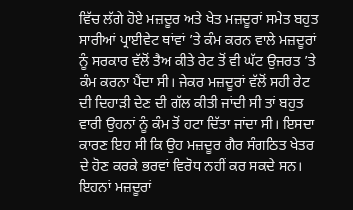ਵਿੱਚ ਲੱਗੇ ਹੋਏ ਮਜ਼ਦੂਰ ਅਤੇ ਖੇਤ ਮਜ਼ਦੂਰਾਂ ਸਮੇਤ ਬਹੁਤ ਸਾਰੀਆਂ ਪ੍ਰਾਈਵੇਟ ਥਾਂਵਾਂ ’ਤੇ ਕੰਮ ਕਰਨ ਵਾਲੇ ਮਜ਼ਦੂਰਾਂ ਨੂੰ ਸਰਕਾਰ ਵੱਲੋਂ ਤੈਅ ਕੀਤੇ ਰੇਟ ਤੋਂ ਵੀ ਘੱਟ ਉਜਰਤ ’ਤੇ ਕੰਮ ਕਰਨਾ ਪੈਂਦਾ ਸੀ। ਜੇਕਰ ਮਜ਼ਦੂਰਾਂ ਵੱਲੋਂ ਸਹੀ ਰੇਟ ਦੀ ਦਿਹਾੜੀ ਦੇਣ ਦੀ ਗੱਲ ਕੀਤੀ ਜਾਂਦੀ ਸੀ ਤਾਂ ਬਹੁਤ ਵਾਰੀ ਉਹਨਾਂ ਨੂੰ ਕੰਮ ਤੋਂ ਹਟਾ ਦਿੱਤਾ ਜਾਂਦਾ ਸੀ। ਇਸਦਾ ਕਾਰਣ ਇਹ ਸੀ ਕਿ ਉਹ ਮਜ਼ਦੂਰ ਗੈਰ ਸੰਗਠਿਤ ਖੇਤਰ ਦੇ ਹੋਣ ਕਰਕੇ ਭਰਵਾਂ ਵਿਰੋਧ ਨਹੀਂ ਕਰ ਸਕਦੇ ਸਨ। ਇਹਨਾਂ ਮਜ਼ਦੂਰਾਂ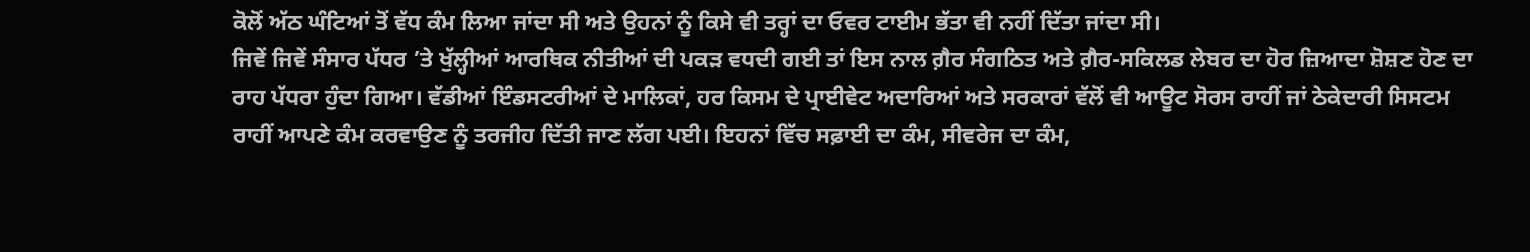ਕੋਲੋਂ ਅੱਠ ਘੰਟਿਆਂ ਤੋਂ ਵੱਧ ਕੰਮ ਲਿਆ ਜਾਂਦਾ ਸੀ ਅਤੇ ਉਹਨਾਂ ਨੂੰ ਕਿਸੇ ਵੀ ਤਰ੍ਹਾਂ ਦਾ ਓਵਰ ਟਾਈਮ ਭੱਤਾ ਵੀ ਨਹੀਂ ਦਿੱਤਾ ਜਾਂਦਾ ਸੀ।
ਜਿਵੇਂ ਜਿਵੇਂ ਸੰਸਾਰ ਪੱਧਰ ’ਤੇ ਖੁੱਲ੍ਹੀਆਂ ਆਰਥਿਕ ਨੀਤੀਆਂ ਦੀ ਪਕੜ ਵਧਦੀ ਗਈ ਤਾਂ ਇਸ ਨਾਲ ਗ਼ੈਰ ਸੰਗਠਿਤ ਅਤੇ ਗ਼ੈਰ-ਸਕਿਲਡ ਲੇਬਰ ਦਾ ਹੋਰ ਜ਼ਿਆਦਾ ਸ਼ੋਸ਼ਣ ਹੋਣ ਦਾ ਰਾਹ ਪੱਧਰਾ ਹੁੰਦਾ ਗਿਆ। ਵੱਡੀਆਂ ਇੰਡਸਟਰੀਆਂ ਦੇ ਮਾਲਿਕਾਂ, ਹਰ ਕਿਸਮ ਦੇ ਪ੍ਰਾਈਵੇਟ ਅਦਾਰਿਆਂ ਅਤੇ ਸਰਕਾਰਾਂ ਵੱਲੋਂ ਵੀ ਆਊਟ ਸੋਰਸ ਰਾਹੀਂ ਜਾਂ ਠੇਕੇਦਾਰੀ ਸਿਸਟਮ ਰਾਹੀਂ ਆਪਣੇ ਕੰਮ ਕਰਵਾਉਣ ਨੂੰ ਤਰਜੀਹ ਦਿੱਤੀ ਜਾਣ ਲੱਗ ਪਈ। ਇਹਨਾਂ ਵਿੱਚ ਸਫ਼ਾਈ ਦਾ ਕੰਮ, ਸੀਵਰੇਜ ਦਾ ਕੰਮ,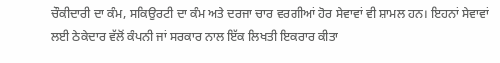ਚੌਕੀਦਾਰੀ ਦਾ ਕੰਮ, ਸਕਿਉਰਟੀ ਦਾ ਕੰਮ ਅਤੇ ਦਰਜਾ ਚਾਰ ਵਰਗੀਆਂ ਹੋਰ ਸੇਵਾਵਾਂ ਵੀ ਸ਼ਾਮਲ ਹਨ। ਇਹਨਾਂ ਸੇਵਾਵਾਂ ਲਈ ਠੇਕੇਦਾਰ ਵੱਲੋਂ ਕੰਪਨੀ ਜਾਂ ਸਰਕਾਰ ਨਾਲ ਇੱਕ ਲਿਖਤੀ ਇਕਰਾਰ ਕੀਤਾ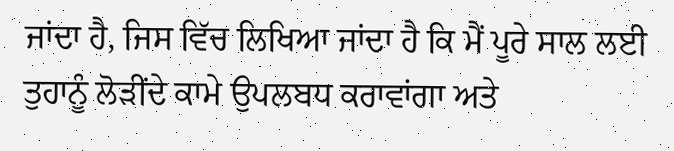ਜਾਂਦਾ ਹੈ, ਜਿਸ ਵਿੱਚ ਲਿਖਿਆ ਜਾਂਦਾ ਹੈ ਕਿ ਮੈਂ ਪੂਰੇ ਸਾਲ ਲਈ ਤੁਹਾਨੂੰ ਲੋੜੀਂਦੇ ਕਾਮੇ ਉਪਲਬਧ ਕਰਾਵਾਂਗਾ ਅਤੇ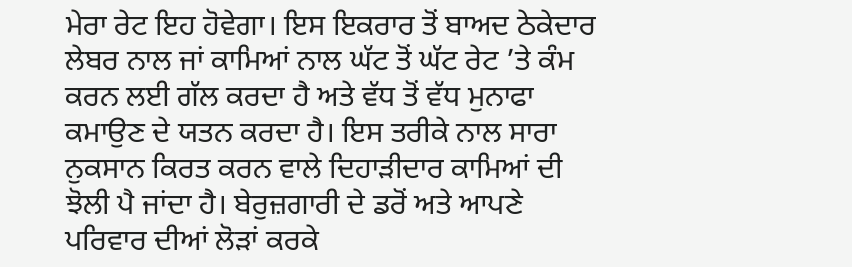ਮੇਰਾ ਰੇਟ ਇਹ ਹੋਵੇਗਾ। ਇਸ ਇਕਰਾਰ ਤੋਂ ਬਾਅਦ ਠੇਕੇਦਾਰ ਲੇਬਰ ਨਾਲ ਜਾਂ ਕਾਮਿਆਂ ਨਾਲ ਘੱਟ ਤੋਂ ਘੱਟ ਰੇਟ ’ਤੇ ਕੰਮ ਕਰਨ ਲਈ ਗੱਲ ਕਰਦਾ ਹੈ ਅਤੇ ਵੱਧ ਤੋਂ ਵੱਧ ਮੁਨਾਫਾ ਕਮਾਉਣ ਦੇ ਯਤਨ ਕਰਦਾ ਹੈ। ਇਸ ਤਰੀਕੇ ਨਾਲ ਸਾਰਾ ਨੁਕਸਾਨ ਕਿਰਤ ਕਰਨ ਵਾਲੇ ਦਿਹਾੜੀਦਾਰ ਕਾਮਿਆਂ ਦੀ ਝੋਲੀ ਪੈ ਜਾਂਦਾ ਹੈ। ਬੇਰੁਜ਼ਗਾਰੀ ਦੇ ਡਰੋਂ ਅਤੇ ਆਪਣੇ ਪਰਿਵਾਰ ਦੀਆਂ ਲੋੜਾਂ ਕਰਕੇ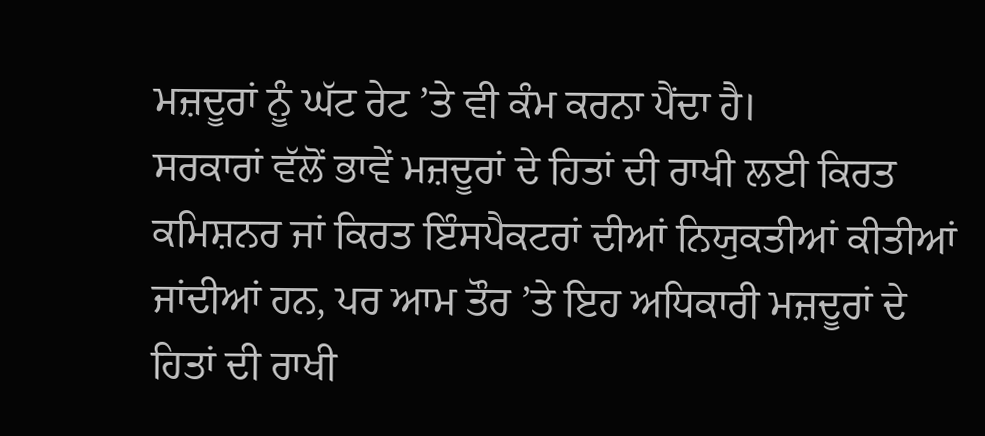ਮਜ਼ਦੂਰਾਂ ਨੂੰ ਘੱਟ ਰੇਟ ’ਤੇ ਵੀ ਕੰਮ ਕਰਨਾ ਪੈਂਦਾ ਹੈ।
ਸਰਕਾਰਾਂ ਵੱਲੋਂ ਭਾਵੇਂ ਮਜ਼ਦੂਰਾਂ ਦੇ ਹਿਤਾਂ ਦੀ ਰਾਖੀ ਲਈ ਕਿਰਤ ਕਮਿਸ਼ਨਰ ਜਾਂ ਕਿਰਤ ਇੰਸਪੈਕਟਰਾਂ ਦੀਆਂ ਨਿਯੁਕਤੀਆਂ ਕੀਤੀਆਂ ਜਾਂਦੀਆਂ ਹਨ, ਪਰ ਆਮ ਤੌਰ ’ਤੇ ਇਹ ਅਧਿਕਾਰੀ ਮਜ਼ਦੂਰਾਂ ਦੇ ਹਿਤਾਂ ਦੀ ਰਾਖੀ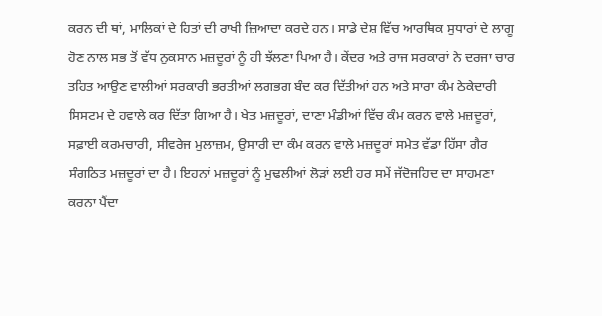ਕਰਨ ਦੀ ਥਾਂ, ਮਾਲਿਕਾਂ ਦੇ ਹਿਤਾਂ ਦੀ ਰਾਖੀ ਜ਼ਿਆਦਾ ਕਰਦੇ ਹਨ। ਸਾਡੇ ਦੇਸ਼ ਵਿੱਚ ਆਰਥਿਕ ਸੁਧਾਰਾਂ ਦੇ ਲਾਗੂ ਹੋਣ ਨਾਲ ਸਭ ਤੋਂ ਵੱਧ ਨੁਕਸਾਨ ਮਜ਼ਦੂਰਾਂ ਨੂੰ ਹੀ ਝੱਲਣਾ ਪਿਆ ਹੈ। ਕੇਂਦਰ ਅਤੇ ਰਾਜ ਸਰਕਾਰਾਂ ਨੇ ਦਰਜਾ ਚਾਰ ਤਹਿਤ ਆਉਣ ਵਾਲੀਆਂ ਸਰਕਾਰੀ ਭਰਤੀਆਂ ਲਗਭਗ ਬੰਦ ਕਰ ਦਿੱਤੀਆਂ ਹਨ ਅਤੇ ਸਾਰਾ ਕੰਮ ਠੇਕੇਦਾਰੀ ਸਿਸਟਮ ਦੇ ਹਵਾਲੇ ਕਰ ਦਿੱਤਾ ਗਿਆ ਹੈ। ਖੇਤ ਮਜ਼ਦੂਰਾਂ, ਦਾਣਾ ਮੰਡੀਆਂ ਵਿੱਚ ਕੰਮ ਕਰਨ ਵਾਲੇ ਮਜ਼ਦੂਰਾਂ, ਸਫ਼ਾਈ ਕਰਮਚਾਰੀ, ਸੀਵਰੇਜ ਮੁਲਾਜ਼ਮ, ਉਸਾਰੀ ਦਾ ਕੰਮ ਕਰਨ ਵਾਲੇ ਮਜ਼ਦੂਰਾਂ ਸਮੇਤ ਵੱਡਾ ਹਿੱਸਾ ਗੈਰ ਸੰਗਠਿਤ ਮਜ਼ਦੂਰਾਂ ਦਾ ਹੈ। ਇਹਨਾਂ ਮਜ਼ਦੂਰਾਂ ਨੂੰ ਮੁਢਲੀਆਂ ਲੋੜਾਂ ਲਈ ਹਰ ਸਮੇਂ ਜੱਦੋਜਹਿਦ ਦਾ ਸਾਹਮਣਾ ਕਰਨਾ ਪੈਂਦਾ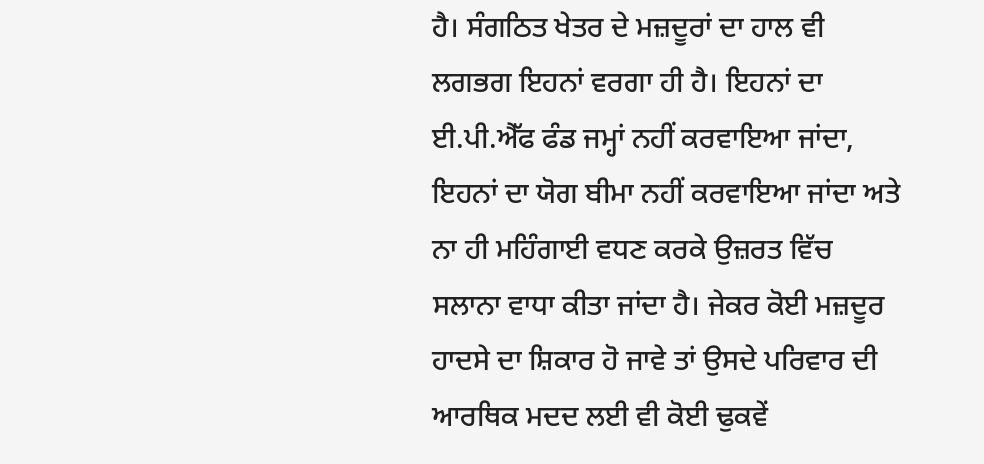ਹੈ। ਸੰਗਠਿਤ ਖੇਤਰ ਦੇ ਮਜ਼ਦੂਰਾਂ ਦਾ ਹਾਲ ਵੀ ਲਗਭਗ ਇਹਨਾਂ ਵਰਗਾ ਹੀ ਹੈ। ਇਹਨਾਂ ਦਾ ਈ.ਪੀ.ਐੱਫ ਫੰਡ ਜਮ੍ਹਾਂ ਨਹੀਂ ਕਰਵਾਇਆ ਜਾਂਦਾ, ਇਹਨਾਂ ਦਾ ਯੋਗ ਬੀਮਾ ਨਹੀਂ ਕਰਵਾਇਆ ਜਾਂਦਾ ਅਤੇ ਨਾ ਹੀ ਮਹਿੰਗਾਈ ਵਧਣ ਕਰਕੇ ਉਜ਼ਰਤ ਵਿੱਚ ਸਲਾਨਾ ਵਾਧਾ ਕੀਤਾ ਜਾਂਦਾ ਹੈ। ਜੇਕਰ ਕੋਈ ਮਜ਼ਦੂਰ ਹਾਦਸੇ ਦਾ ਸ਼ਿਕਾਰ ਹੋ ਜਾਵੇ ਤਾਂ ਉਸਦੇ ਪਰਿਵਾਰ ਦੀ ਆਰਥਿਕ ਮਦਦ ਲਈ ਵੀ ਕੋਈ ਢੁਕਵੇਂ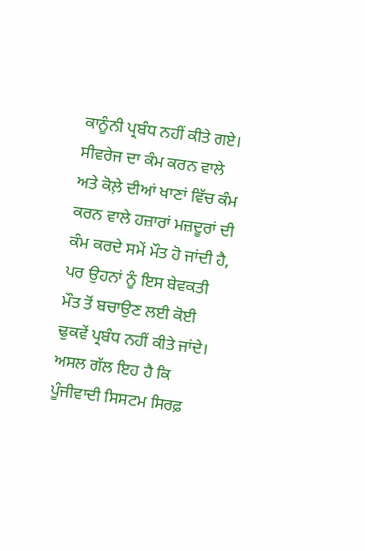ਕਾਨੂੰਨੀ ਪ੍ਰਬੰਧ ਨਹੀਂ ਕੀਤੇ ਗਏ। ਸੀਵਰੇਜ ਦਾ ਕੰਮ ਕਰਨ ਵਾਲੇ ਅਤੇ ਕੋਲ਼ੇ ਦੀਆਂ ਖਾਣਾਂ ਵਿੱਚ ਕੰਮ ਕਰਨ ਵਾਲੇ ਹਜ਼ਾਰਾਂ ਮਜ਼ਦੂਰਾਂ ਦੀ ਕੰਮ ਕਰਦੇ ਸਮੇਂ ਮੌਤ ਹੋ ਜਾਂਦੀ ਹੈ, ਪਰ ਉਹਨਾਂ ਨੂੰ ਇਸ ਬੇਵਕਤੀ ਮੌਤ ਤੋਂ ਬਚਾਉਣ ਲਈ ਕੋਈ ਢੁਕਵੇਂ ਪ੍ਰਬੰਧ ਨਹੀਂ ਕੀਤੇ ਜਾਂਦੇ।
ਅਸਲ ਗੱਲ ਇਹ ਹੈ ਕਿ ਪੂੰਜੀਵਾਦੀ ਸਿਸਟਮ ਸਿਰਫ਼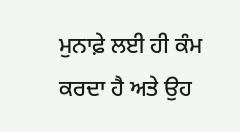ਮੁਨਾਫ਼ੇ ਲਈ ਹੀ ਕੰਮ ਕਰਦਾ ਹੈ ਅਤੇ ਉਹ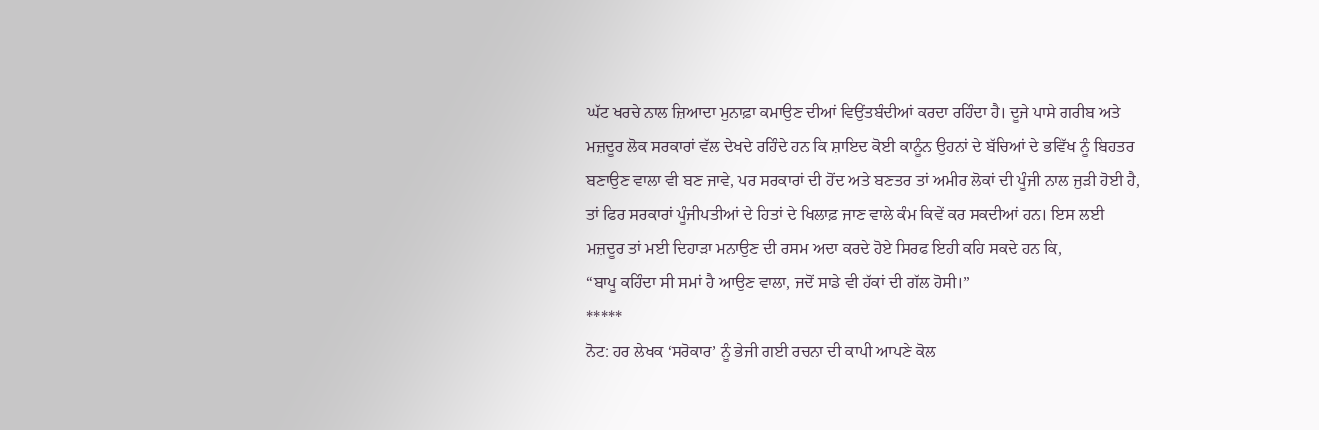ਘੱਟ ਖਰਚੇ ਨਾਲ ਜ਼ਿਆਦਾ ਮੁਨਾਫ਼ਾ ਕਮਾਉਣ ਦੀਆਂ ਵਿਉਂਤਬੰਦੀਆਂ ਕਰਦਾ ਰਹਿੰਦਾ ਹੈ। ਦੂਜੇ ਪਾਸੇ ਗਰੀਬ ਅਤੇ ਮਜ਼ਦੂਰ ਲੋਕ ਸਰਕਾਰਾਂ ਵੱਲ ਦੇਖਦੇ ਰਹਿੰਦੇ ਹਨ ਕਿ ਸ਼ਾਇਦ ਕੋਈ ਕਾਨੂੰਨ ਉਹਨਾਂ ਦੇ ਬੱਚਿਆਂ ਦੇ ਭਵਿੱਖ ਨੂੰ ਬਿਹਤਰ ਬਣਾਉਣ ਵਾਲਾ ਵੀ ਬਣ ਜਾਵੇ, ਪਰ ਸਰਕਾਰਾਂ ਦੀ ਹੋਂਦ ਅਤੇ ਬਣਤਰ ਤਾਂ ਅਮੀਰ ਲੋਕਾਂ ਦੀ ਪੂੰਜੀ ਨਾਲ ਜੁੜੀ ਹੋਈ ਹੈ, ਤਾਂ ਫਿਰ ਸਰਕਾਰਾਂ ਪੂੰਜੀਪਤੀਆਂ ਦੇ ਹਿਤਾਂ ਦੇ ਖਿਲਾਫ਼ ਜਾਣ ਵਾਲੇ ਕੰਮ ਕਿਵੇਂ ਕਰ ਸਕਦੀਆਂ ਹਨ। ਇਸ ਲਈ ਮਜ਼ਦੂਰ ਤਾਂ ਮਈ ਦਿਹਾੜਾ ਮਨਾਉਣ ਦੀ ਰਸਮ ਅਦਾ ਕਰਦੇ ਹੋਏ ਸਿਰਫ ਇਹੀ ਕਹਿ ਸਕਦੇ ਹਨ ਕਿ,
“ਬਾਪੂ ਕਹਿੰਦਾ ਸੀ ਸਮਾਂ ਹੈ ਆਉਣ ਵਾਲਾ, ਜਦੋਂ ਸਾਡੇ ਵੀ ਹੱਕਾਂ ਦੀ ਗੱਲ ਹੋਸੀ।”
*****
ਨੋਟ: ਹਰ ਲੇਖਕ ‘ਸਰੋਕਾਰ’ ਨੂੰ ਭੇਜੀ ਗਈ ਰਚਨਾ ਦੀ ਕਾਪੀ ਆਪਣੇ ਕੋਲ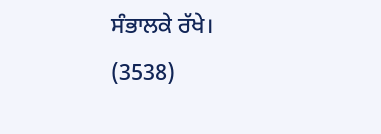ਸੰਭਾਲਕੇ ਰੱਖੇ।
(3538)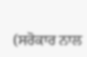(ਸਰੋਕਾਰ ਨਾਲ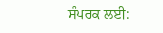ਸੰਪਰਕ ਲਈ: